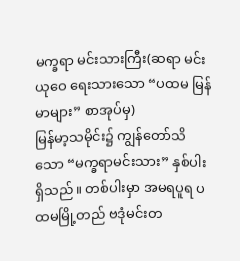မက္ခရာ မင်းသားကြီး(ဆရာ မင်းယုဝေ ရေးသားသော “ပထမ မြန်မာများ” စာအုပ်မှ)
မြန်မာ့သမိုင်း၌ ကျွန်တော်သိသော “မက္ခရာမင်းသား” နှစ်ပါးရှိသည်။ တစ်ပါးမှာ အမရပူရ ပထမမြို့တည် ဗဒုံမင်းတ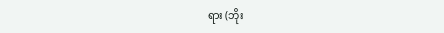ရား (ဘိုး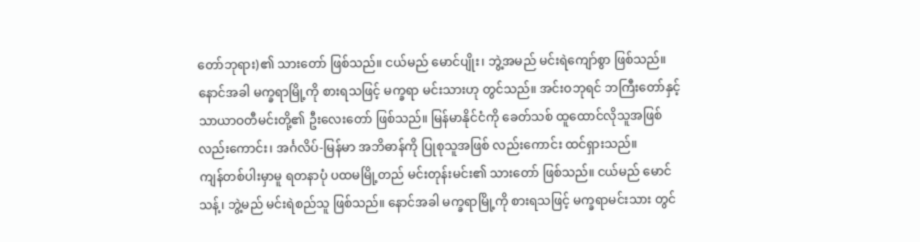တော်ဘုရား)၏ သားတော် ဖြစ်သည်။ ငယ်မည် မောင်ပျိုး၊ ဘွဲ့အမည် မင်းရဲကျော်စွာ ဖြစ်သည်။ နောင်အခါ မက္ခရာမြို့ကို စားရသဖြင့် မက္ခရာ မင်းသားဟု တွင်သည်။ အင်းဝဘုရင် ဘကြီးတော်နှင့် သာယာဝတီမင်းတို့၏ ဦးလေးတော် ဖြစ်သည်။ မြန်မာနိုင်ငံကို ခေတ်သစ် ထူထောင်လိုသူအဖြစ် လည်းကောင်း၊ အင်္ဂလိပ်-မြန်မာ အဘိဓာန်ကို ပြုစုသူအဖြစ် လည်းကောင်း ထင်ရှားသည်။
ကျန်တစ်ပါးမှာမူ ရတနာပုံ ပထမမြို့တည် မင်းတုန်းမင်း၏ သားတော် ဖြစ်သည်။ ငယ်မည် မောင်သန့်၊ ဘွဲ့မည် မင်းရဲစည်သူ ဖြစ်သည်။ နောင်အခါ မက္ခရာမြို့ကို စားရသဖြင့် မက္ခရာမင်းသား တွင်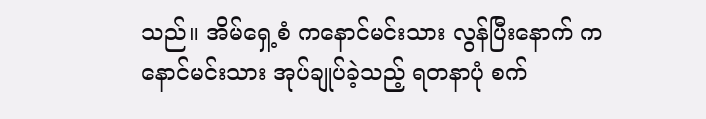သည်။ အိမ်ရှေ့စံ ကနောင်မင်းသား လွန်ပြီးနောက် ကနောင်မင်းသား အုပ်ချုပ်ခဲ့သည့် ရတနာပုံ စက်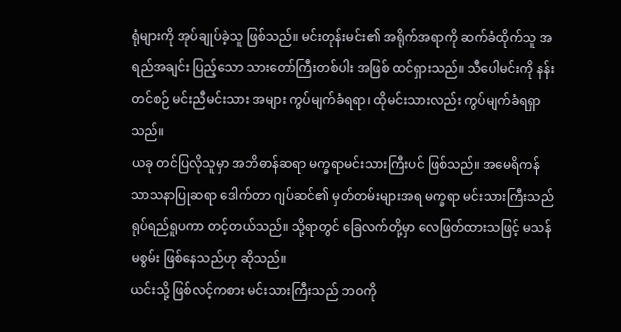ရုံများကို အုပ်ချုပ်ခဲ့သူ ဖြစ်သည်။ မင်းတုန်းမင်း၏ အရိုက်အရာကို ဆက်ခံထိုက်သူ အရည်အချင်း ပြည့်သော သားတော်ကြီးတစ်ပါး အဖြစ် ထင်ရှားသည်။ သီပေါမင်းကို နန်းတင်စဉ် မင်းညီမင်းသား အများ ကွပ်မျက်ခံရရာ၊ ထိုမင်းသားလည်း ကွပ်မျက်ခံရရှာသည်။
ယခု တင်ပြလိုသူမှာ အဘိဓာန်ဆရာ မက္ခရာမင်းသားကြီးပင် ဖြစ်သည်။ အမေရိကန် သာသနာပြုဆရာ ဒေါက်တာ ဂျပ်ဆင်၏ မှတ်တမ်းများအရ မက္ခရာ မင်းသားကြီးသည် ရုပ်ရည်ရူပကာ တင့်တယ်သည်။ သို့ရာတွင် ခြေလက်တို့မှာ လေဖြတ်ထားသဖြင့် မသန်မစွမ်း ဖြစ်နေသည်ဟု ဆိုသည်။
ယင်းသို့ ဖြစ်လင့်ကစား မင်းသားကြီးသည် ဘဝကို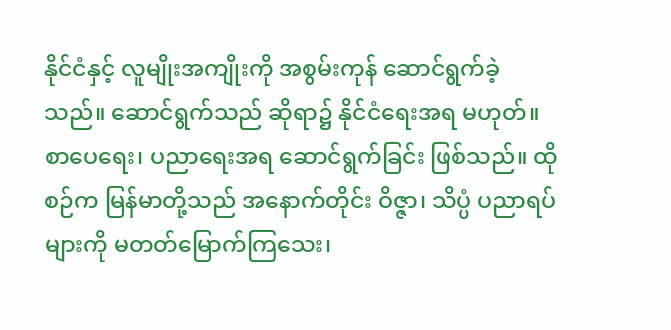နိုင်ငံနှင့် လူမျိုးအကျိုးကို အစွမ်းကုန် ဆောင်ရွက်ခဲ့သည်။ ဆောင်ရွက်သည် ဆိုရာ၌ နိုင်ငံရေးအရ မဟုတ်။ စာပေရေး၊ ပညာရေးအရ ဆောင်ရွက်ခြင်း ဖြစ်သည်။ ထိုစဉ်က မြန်မာတို့သည် အနောက်တိုင်း ဝိဇ္ဇာ၊ သိပ္ပံ ပညာရပ်များကို မတတ်မြောက်ကြသေး၊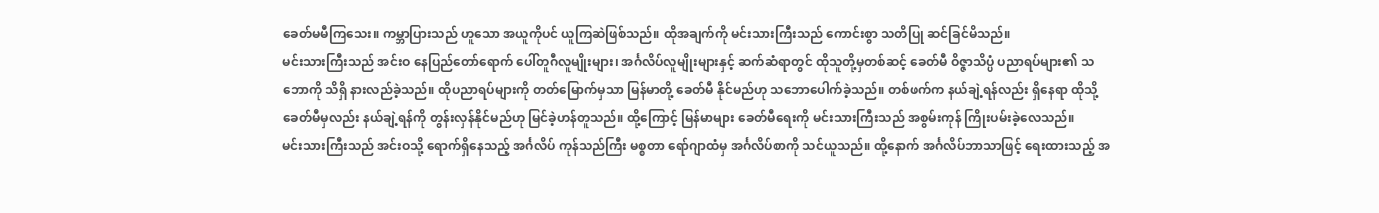ခေတ်မမီကြသေး။ ကမ္ဘာပြားသည် ဟူသော အယူကိုပင် ယူကြဆဲဖြစ်သည်။ ထိုအချက်ကို မင်းသားကြီးသည် ကောင်းစွာ သတိပြု ဆင်ခြင်မိသည်။
မင်းသားကြီးသည် အင်းဝ နေပြည်တော်ရောက် ပေါ်တူဂီလူမျိုးများ၊ အင်္ဂလိပ်လူမျိုးများနှင့် ဆက်ဆံရာတွင် ထိုသူတို့မှတစ်ဆင့် ခေတ်မီ ဝိဇ္ဇာသိပ္ပံ ပညာရပ်များ၏ သဘောကို သိရှိ နားလည်ခဲ့သည်။ ထိုပညာရပ်များကို တတ်မြောက်မှသာ မြန်မာတို့ ခေတ်မီ နိုင်မည်ဟု သဘောပေါက်ခဲ့သည်။ တစ်ဖက်က နယ်ချဲ့ရန်လည်း ရှိနေရာ ထိုသို့ ခေတ်မီမှလည်း နယ်ချဲ့ရန်ကို တွန်းလှန်နိုင်မည်ဟု မြင်ခဲ့ဟန်တူသည်။ ထို့ကြောင့် မြန်မာများ ခေတ်မီရေးကို မင်းသားကြီးသည် အစွမ်းကုန် ကြိုးပမ်းခဲ့လေသည်။
မင်းသားကြီးသည် အင်းဝသို့ ရောက်ရှိနေသည့် အင်္ဂလိပ် ကုန်သည်ကြီး မစ္စတာ ရော်ဂျာထံမှ အင်္ဂလိပ်စာကို သင်ယူသည်။ ထို့နောက် အင်္ဂလိပ်ဘာသာဖြင့် ရေးထားသည့် အ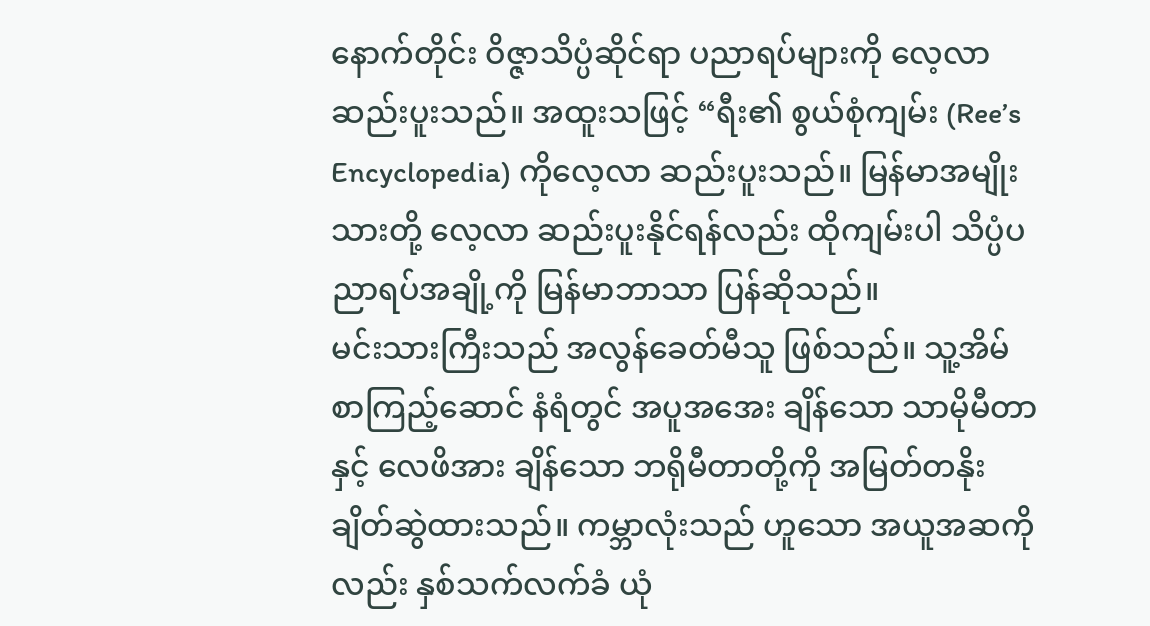နောက်တိုင်း ဝိဇ္ဇာသိပ္ပံဆိုင်ရာ ပညာရပ်များကို လေ့လာဆည်းပူးသည်။ အထူးသဖြင့် “ရီး၏ စွယ်စုံကျမ်း (Ree’s Encyclopedia) ကိုလေ့လာ ဆည်းပူးသည်။ မြန်မာအမျိုးသားတို့ လေ့လာ ဆည်းပူးနိုင်ရန်လည်း ထိုကျမ်းပါ သိပ္ပံပညာရပ်အချို့ကို မြန်မာဘာသာ ပြန်ဆိုသည်။
မင်းသားကြီးသည် အလွန်ခေတ်မီသူ ဖြစ်သည်။ သူ့အိမ် စာကြည့်ဆောင် နံရံတွင် အပူအအေး ချိန်သော သာမိုမီတာနှင့် လေဖိအား ချိန်သော ဘရိုမီတာတို့ကို အမြတ်တနိုး ချိတ်ဆွဲထားသည်။ ကမ္ဘာလုံးသည် ဟူသော အယူအဆကိုလည်း နှစ်သက်လက်ခံ ယုံ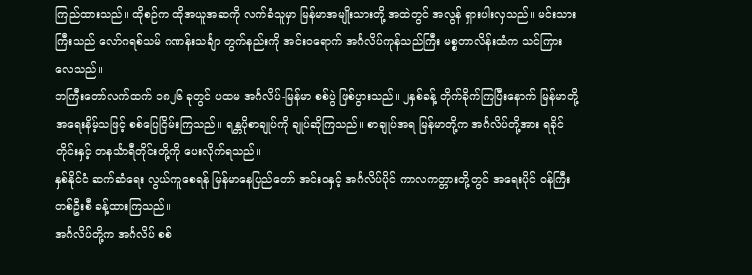ကြည်ထားသည်။ ထိုစဉ်က ထိုအယူအဆကို လက်ခံသူမှာ မြန်မာအမျိုးသားတို့ အထဲတွင် အလွန် ရှားပါးလှသည်။ မင်းသားကြီးသည် လော်ဂရစ်သမ် ဂဏန်းသင်္ချာ တွက်နည်းကို အင်းဝရောက် အင်္ဂလိပ်ကုန်သည်ကြီး မစ္စတာလိန်းထံက သင်ကြားလေသည်။
ဘကြီးတော်လက်ထက် ၁၈၂၆ ခုတွင် ပထမ အင်္ဂလိပ်-မြန်မာ စစ်ပွဲ ဖြစ်ပွားသည်။ ၂နှစ်ခန့် တိုက်ခိုက်ကြပြီးနောက် မြန်မာတို့ အရေးနိမ့်သဖြင့် စစ်ပြေငြိမ်းကြသည်။ ရန္တပိုစာချုပ်ကို ချုပ်ဆိုကြသည်။ စာချုပ်အရ မြန်မာတို့က အင်္ဂလိပ်တို့အား ရခိုင်တိုင်းနှင့် တနင်္သာရီတိုင်းတို့ကို ပေးလိုက်ရသည်။
နှစ်နိုင်ငံ ဆက်ဆံရေး လွယ်ကူစေရန် မြန်မာနေပြည်တော် အင်းဝနှင့် အင်္ဂလိပ်ပိုင် ကာလကတ္တားတို့တွင် အရေးပိုင် ဝန်ကြီးတစ်ဦးစီ ခန့်ထားကြသည်။
အင်္ဂလိပ်တို့က အင်္ဂလိပ် စစ်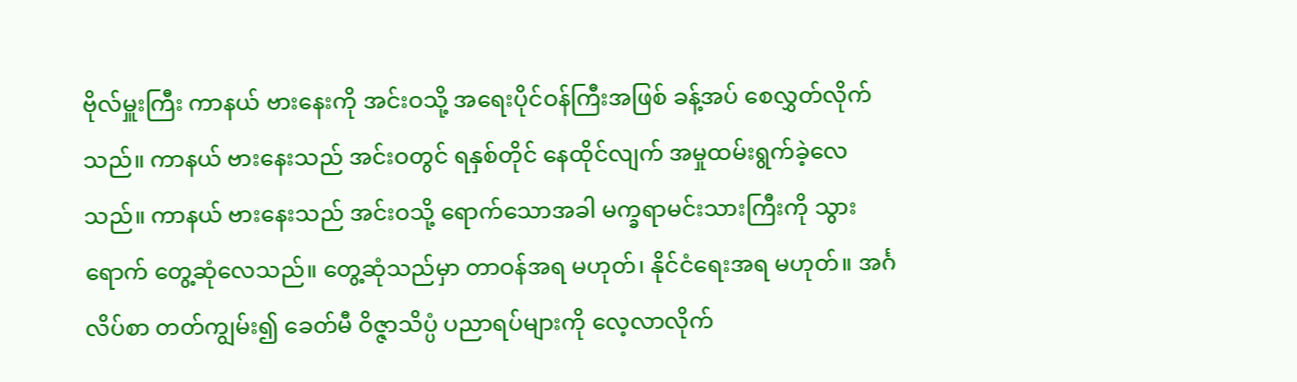ဗိုလ်မှူးကြီး ကာနယ် ဗားနေးကို အင်းဝသို့ အရေးပိုင်ဝန်ကြီးအဖြစ် ခန့်အပ် စေလွှတ်လိုက်သည်။ ကာနယ် ဗားနေးသည် အင်းဝတွင် ရနှစ်တိုင် နေထိုင်လျက် အမှုထမ်းရွက်ခဲ့လေသည်။ ကာနယ် ဗားနေးသည် အင်းဝသို့ ရောက်သောအခါ မက္ခရာမင်းသားကြီးကို သွားရောက် တွေ့ဆုံလေသည်။ တွေ့ဆုံသည်မှာ တာဝန်အရ မဟုတ်၊ နိုင်ငံရေးအရ မဟုတ်။ အင်္ဂလိပ်စာ တတ်ကျွမ်း၍ ခေတ်မီ ဝိဇ္ဇာသိပ္ပံ ပညာရပ်များကို လေ့လာလိုက်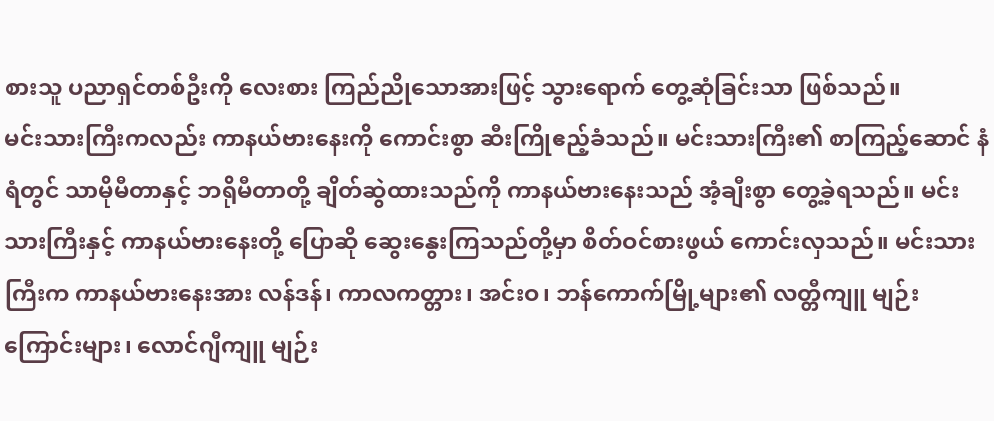စားသူ ပညာရှင်တစ်ဦးကို လေးစား ကြည်ညိုသောအားဖြင့် သွားရောက် တွေ့ဆုံခြင်းသာ ဖြစ်သည်။
မင်းသားကြီးကလည်း ကာနယ်ဗားနေးကို ကောင်းစွာ ဆီးကြိုဧည့်ခံသည်။ မင်းသားကြီး၏ စာကြည့်ဆောင် နံရံတွင် သာမိုမီတာနှင့် ဘရိုမီတာတို့ ချိတ်ဆွဲထားသည်ကို ကာနယ်ဗားနေးသည် အံ့ချီးစွာ တွေ့ခဲ့ရသည်။ မင်းသားကြီးနှင့် ကာနယ်ဗားနေးတို့ ပြောဆို ဆွေးနွေးကြသည်တို့မှာ စိတ်ဝင်စားဖွယ် ကောင်းလှသည်။ မင်းသားကြီးက ကာနယ်ဗားနေးအား လန်ဒန်၊ ကာလကတ္တား၊ အင်းဝ၊ ဘန်ကောက်မြို့များ၏ လတ္တီကျူ မျဉ်းကြောင်းများ၊ လောင်ဂျီကျူ မျဉ်း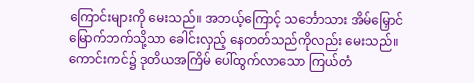ကြောင်းများကို မေးသည်။ အဘယ့်ကြောင့် သင်္ဘောသား အိမ်မြှောင် မြောက်ဘက်သို့သာ ခေါင်းလှည့် နေတတ်သည်ကိုလည်း မေးသည်။
ကောင်းကင်၌ ဒုတိယအကြိမ် ပေါ်ထွက်လာသော ကြယ်တံ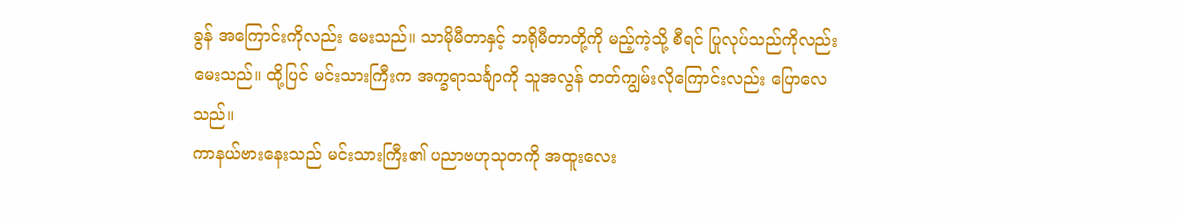ခွန် အကြောင်းကိုလည်း မေးသည်။ သာမိုမီတာနှင့် ဘရိုမီတာတို့ကို မည့်ကဲ့သို့ စီရင် ပြုလုပ်သည်ကိုလည်း မေးသည်။ ထို့ပြင် မင်းသားကြီးက အက္ခရာသင်္ချာကို သူအလွန် တတ်ကျွမ်းလိုကြောင်းလည်း ပြောလေသည်။
ကာနယ်ဗားနေးသည် မင်းသားကြီး၏ ပညာဗဟုသုတကို အထူးလေး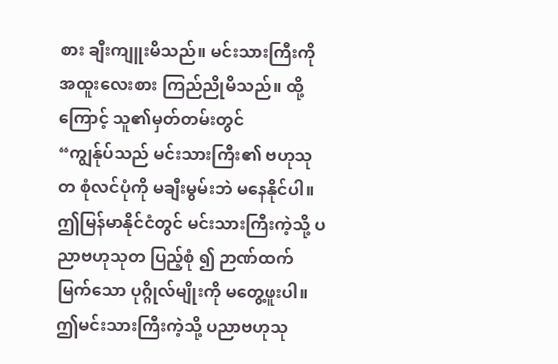စား ချီးကျူးမိသည်။ မင်းသားကြီးကို အထူးလေးစား ကြည်ညိုမိသည်။ ထို့ကြောင့် သူ၏မှတ်တမ်းတွင်
“ကျွန်ုပ်သည် မင်းသားကြီး၏ ဗဟုသုတ စုံလင်ပုံကို မချီးမွမ်းဘဲ မနေနိုင်ပါ။ ဤမြန်မာနိုင်ငံတွင် မင်းသားကြီးကဲ့သို့ ပညာဗဟုသုတ ပြည့်စုံ ၍ ဉာဏ်ထက်မြက်သော ပုဂ္ဂိုလ်မျိုးကို မတွေ့ဖူးပါ။ ဤမင်းသားကြီးကဲ့သို့ ပညာဗဟုသု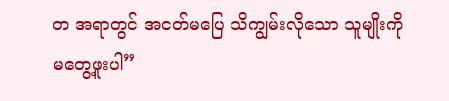တ အရာတွင် အငတ်မပြေ သိကျွမ်းလိုသော သူမျိုးကို မတွေ့ဖူးပါ”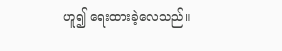ဟူ၍ ရေးထားခဲ့လေသည်။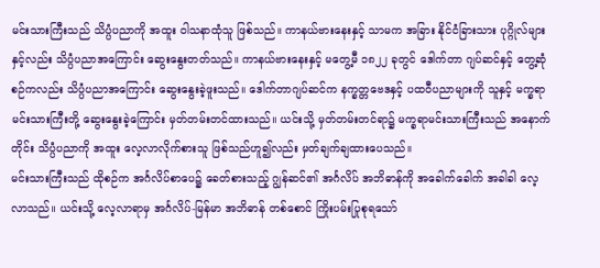မင်းသားကြီးသည် သိပ္ပံပညာကို အထူး ဝါသနာထုံသူ ဖြစ်သည်။ ကာနယ်ဗားနေးနှင့် သာမက အခြား နိုင်ငံခြားသား ပုဂ္ဂိုလ်များနှင့်လည်း သိပ္ပံပညာအကြောင်း ဆွေးနွေးတတ်သည်။ ကာနယ်ဗားနေးနှင့် မတွေ့မီ ၁၈၂၂ ခုတွင် ဒေါက်တာ ဂျပ်ဆင်နှင့် တွေ့ဆုံစဉ်ကလည်း သိပ္ပံပညာအကြောင်း ဆွေးနွေးခဲ့ဖူးသည်။ ဒေါက်တာဂျပ်ဆင်က နက္ခတ္တဗေဒနှင့် ပထဝီပညာများကို သူနှင့် မက္ခရာမင်းသားကြီးတို့ ဆွေးနွေးခဲ့ကြောင်း မှတ်တမ်းတင်ထားသည်။ ယင်းသို့ မှတ်တမ်းတင်ရာ၌ မက္ခရာမင်းသားကြီးသည် အနောက်တိုင်း သိပ္ပံပညာကို အထူး လေ့လာလိုက်စားသူ ဖြစ်သည်ဟူ၍လည်း မှတ်ချက်ချထားပေသည်။
မင်းသားကြီးသည် ထိုစဉ်က အင်္ဂလိပ်စာပေ၌ ခေတ်စားသည့် ဂျွန်ဆင်၏ အင်္ဂလိပ် အဘိဓာန်ကို အခေါက်ခေါက် အခါခါ လေ့လာသည်။ ယင်းသို့ လေ့လာရာမှ အင်္ဂလိပ်-မြန်မာ အဘိဓာန် တစ်စောင် ကြိုးပမ်းပြုစုရသော်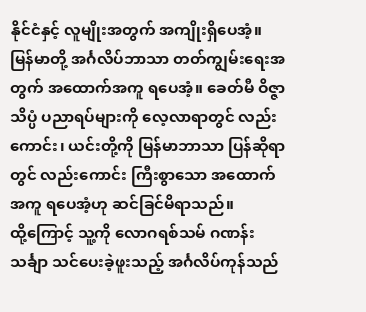နိုင်ငံနှင့် လူမျိုးအတွက် အကျိုးရှိပေအံ့။ မြန်မာတို့ အင်္ဂလိပ်ဘာသာ တတ်ကျွမ်းရေးအတွက် အထောက်အကူ ရပေအံ့။ ခေတ်မီ ဝိဇ္ဇာသိပ္ပံ ပညာရပ်များကို လေ့လာရာတွင် လည်းကောင်း၊ ယင်းတို့ကို မြန်မာဘာသာ ပြန်ဆိုရာတွင် လည်းကောင်း ကြီးစွာသော အထောက်အကူ ရပေအံ့ဟု ဆင်ခြင်မိရာသည်။
ထို့ကြောင့် သူ့ကို လောဂရစ်သမ် ဂဏန်းသင်္ချာ သင်ပေးခဲ့ဖူးသည့် အင်္ဂလိပ်ကုန်သည်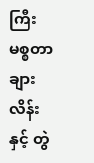ကြီး မစ္စတာ ချားလိန်းနှင့် တွဲ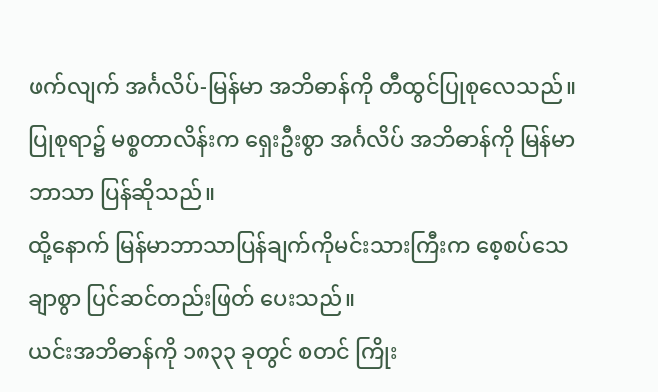ဖက်လျက် အင်္ဂလိပ်-မြန်မာ အဘိဓာန်ကို တီထွင်ပြုစုလေသည်။
ပြုစုရာ၌ မစ္စတာလိန်းက ရှေးဦးစွာ အင်္ဂလိပ် အဘိဓာန်ကို မြန်မာဘာသာ ပြန်ဆိုသည်။
ထို့နောက် မြန်မာဘာသာပြန်ချက်ကိုမင်းသားကြီးက စေ့စပ်သေချာစွာ ပြင်ဆင်တည်းဖြတ် ပေးသည်။
ယင်းအဘိဓာန်ကို ၁၈၃၃ ခုတွင် စတင် ကြိုး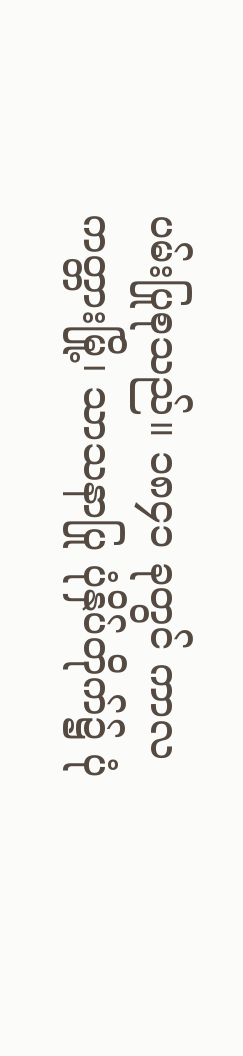ပမ်းပြုစုသည်။ ၁၈၄၁ ခုတွင် ကာလကတ္တားမြို့၊ သာသနာပြု ပုံနှိပ်တိုက်၌ ပုံ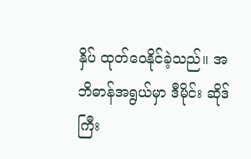နှိပ် ထုတ်ဝေနိုင်ခဲ့သည်။ အဘိဓာန်အရွယ်မှာ ဒီမိုင်း ဆိုဒ်ကြီး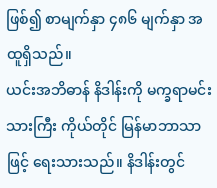ဖြစ်၍ စာမျက်နှာ ၄၈၆ မျက်နှာ အထူရှိသည်။
ယင်းအဘိဓာန် နိဒါန်းကို မက္ခရာမင်းသားကြီး ကိုယ်တိုင် မြန်မာဘာသာဖြင့် ရေးသားသည်။ နိဒါန်းတွင်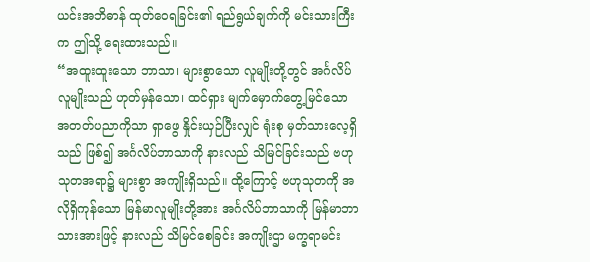ယင်းအဘိဓာန် ထုတ်ဝေရခြင်း၏ ရည်ရွယ်ချက်ကို မင်းသားကြီးက ဤသို့ ရေးထားသည်။
“အထူးထူးသော ဘာသာ၊ များစွာသော လူမျိုးတို့တွင် အင်္ဂလိပ်လူမျိုးသည် ဟုတ်မှန်သော၊ ထင်ရှား မျက်မှောက်တွေ့မြင်သော အတတ်ပညာကိုသာ ရှာဖွေ နှိုင်းယှဉ်ပြီးလျှင် ရုံးစု မှတ်သားလေ့ရှိသည် ဖြစ်၍ အင်္ဂလိပ်ဘာသာကို နားလည် သိမြင်ခြင်းသည် ဗဟုသုတအရာ၌ များစွာ အကျိုးရှိသည်။ ထို့ကြောင့် ဗဟုသုတကို အလိုရှိကုန်သော မြန်မာလူမျိုးတို့အား အင်္ဂလိပ်ဘာသာကို မြန်မာဘာသားအားဖြင့် နားလည် သိမြင်စေခြင်း အကျိုးဌာ မက္ခရာမင်း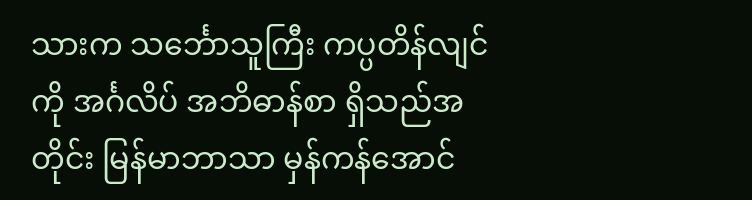သားက သင်္ဘောသူကြီး ကပ္ပတိန်လျင်ကို အင်္ဂလိပ် အဘိဓာန်စာ ရှိသည်အတိုင်း မြန်မာဘာသာ မှန်ကန်အောင်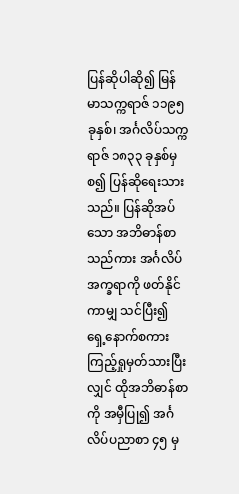ပြန်ဆိုပါဆို၍ မြန်မာသက္ကရာဇ် ၁၁၉၅ ခုနှစ်၊ အင်္ဂလိပ်သက္ကရာဇ် ၁၈၃၃ ခုနှစ်မှစ၍ ပြန်ဆိုရေးသားသည်။ ပြန်ဆိုအပ်သော အဘိဓာန်စာသည်ကား အင်္ဂလိပ်အက္ခရာကို ဖတ်နိုင်ကာမျှ သင်ပြီး၍ ရှေ့နောက်စကား ကြည့်ရှုမှတ်သားပြီးလျှင် ထိုအဘိဓာန်စာကို အမှီပြု၍ အင်္ဂလိပ်ပညာစာ ၄၅ မှ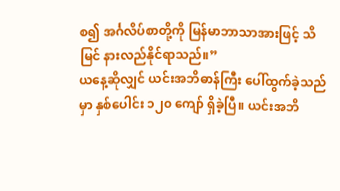စ၍ အင်္ဂလိပ်စာတို့ကို မြန်မာဘာသာအားဖြင့် သိမြင် နားလည်နိုင်ရာသည်။”
ယနေ့ဆိုလျှင် ယင်းအဘိဓာန်ကြီး ပေါ်ထွက်ခဲ့သည်မှာ နှစ်ပေါင်း ၁၂၀ ကျော် ရှိခဲ့ပြီ။ ယင်းအဘိ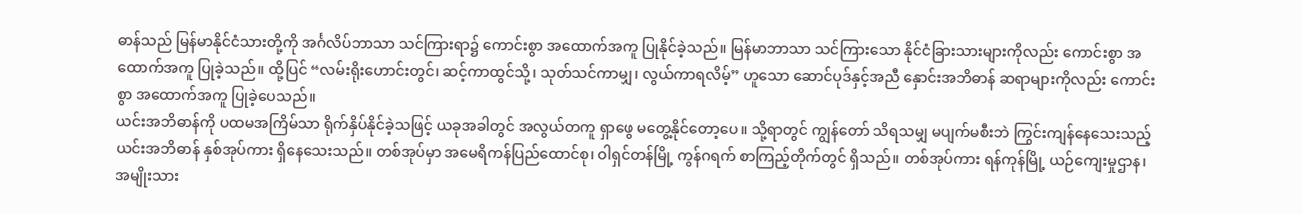ဓာန်သည် မြန်မာနိုင်ငံသားတို့ကို အင်္ဂလိပ်ဘာသာ သင်ကြားရာ၌ ကောင်းစွာ အထောက်အကူ ပြုနိုင်ခဲ့သည်။ မြန်မာဘာသာ သင်ကြားသော နိုင်ငံခြားသားများကိုလည်း ကောင်းစွာ အထောက်အကူ ပြုခဲ့သည်။ ထို့ပြင် “လမ်းရိုးဟောင်းတွင်၊ ဆင့်ကာထွင်သို့၊ သုတ်သင်ကာမျှ၊ လွယ်ကာရလိမ့်” ဟူသော ဆောင်ပုဒ်နှင့်အညီ နှောင်းအဘိဓာန် ဆရာများကိုလည်း ကောင်းစွာ အထောက်အကူ ပြုခဲ့ပေသည်။
ယင်းအဘိဓာန်ကို ပထမအကြိမ်သာ ရိုက်နှိပ်နိုင်ခဲ့သဖြင့် ယခုအခါတွင် အလွယ်တကူ ရှာဖွေ မတွေ့နိုင်တော့ပေ။ သို့ရာတွင် ကျွန်တော် သိရသမျှ မပျက်မစီးဘဲ ကြွင်းကျန်နေသေးသည့် ယင်းအဘိဓာန် နှစ်အုပ်ကား ရှိနေသေးသည်။ တစ်အုပ်မှာ အမေရိကန်ပြည်ထောင်စု၊ ဝါရှင်တန်မြို့ ကွန်ဂရက် စာကြည့်တိုက်တွင် ရှိသည်။ တစ်အုပ်ကား ရန်ကုန်မြို့ ယဉ်ကျေးမှုဌာန၊ အမျိုးသား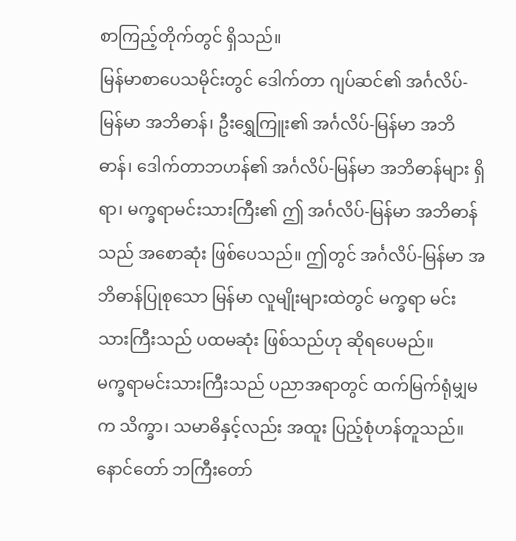စာကြည့်တိုက်တွင် ရှိသည်။
မြန်မာစာပေသမိုင်းတွင် ဒေါက်တာ ဂျပ်ဆင်၏ အင်္ဂလိပ်-မြန်မာ အဘိဓာန်၊ ဦးရွှေကြူး၏ အင်္ဂလိပ်-မြန်မာ အဘိဓာန်၊ ဒေါက်တာဘဟန်၏ အင်္ဂလိပ်-မြန်မာ အဘိဓာန်များ ရှိရာ၊ မက္ခရာမင်းသားကြီး၏ ဤ အင်္ဂလိပ်-မြန်မာ အဘိဓာန်သည် အစောဆုံး ဖြစ်ပေသည်။ ဤတွင် အင်္ဂလိပ်-မြန်မာ အဘိဓာန်ပြုစုသော မြန်မာ လူမျိုးများထဲတွင် မက္ခရာ မင်းသားကြီးသည် ပထမဆုံး ဖြစ်သည်ဟု ဆိုရပေမည်။
မက္ခရာမင်းသားကြီးသည် ပညာအရာတွင် ထက်မြက်ရုံမျှမက သိက္ခာ၊ သမာဓိနှင့်လည်း အထူး ပြည့်စုံဟန်တူသည်။ နောင်တော် ဘကြီးတော်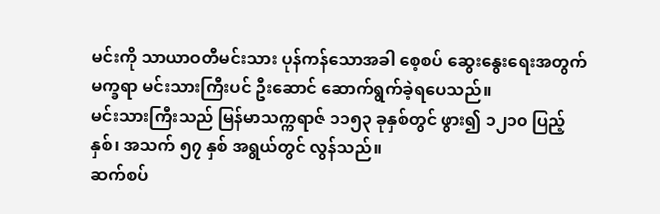မင်းကို သာယာဝတီမင်းသား ပုန်ကန်သောအခါ စေ့စပ် ဆွေးနွေးရေးအတွက် မက္ခရာ မင်းသားကြီးပင် ဦးဆောင် ဆောက်ရွက်ခဲ့ရပေသည်။
မင်းသားကြီးသည် မြန်မာသက္ကရာဇ် ၁၁၅၃ ခုနှစ်တွင် ဖွား၍ ၁၂၁၀ ပြည့်နှစ်၊ အသက် ၅၇ နှစ် အရွယ်တွင် လွန်သည်။
ဆက်စပ်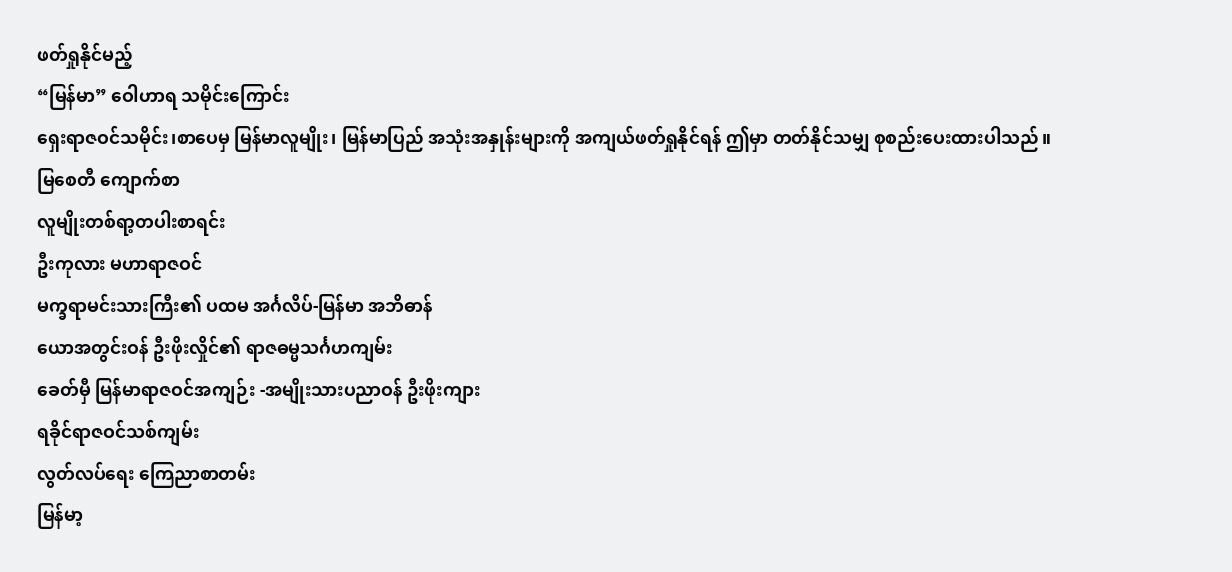ဖတ်ရှုနိုင်မည့်
“မြန်မာ” ဝေါဟာရ သမိုင်းကြောင်း
ရှေးရာဇဝင်သမိုင်း၊စာပေမှ မြန်မာလူမျိုး၊ မြန်မာပြည် အသုံးအနှုန်းများကို အကျယ်ဖတ်ရှုနိုင်ရန် ဤမှာ တတ်နိုင်သမျှ စုစည်းပေးထားပါသည်။
မြစေတီ ကျောက်စာ
လူမျိုးတစ်ရာ့တပါးစာရင်း
ဦးကုလား မဟာရာဇဝင်
မက္ခရာမင်းသားကြီး၏ ပထမ အင်္ဂလိပ်-မြန်မာ အဘိဓာန်
ယောအတွင်းဝန် ဦးဖိုးလှိုင်၏ ရာဇဓမ္မသင်္ဂဟကျမ်း
ခေတ်မှီ မြန်မာရာဇဝင်အကျဉ်း -အမျိုးသားပညာဝန် ဦးဖိုးကျား
ရခိုင်ရာဇဝင်သစ်ကျမ်း
လွတ်လပ်ရေး ကြေညာစာတမ်း
မြန်မာ့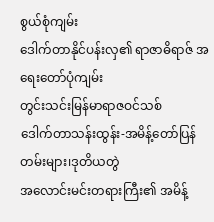စွယ်စုံကျမ်း
ဒေါက်တာနိုင်ပန်းလှ၏ ရာဇာဓိရာဇ် အရေးတော်ပုံကျမ်း
တွင်းသင်းမြန်မာရာဇဝင်သစ်
ဒေါက်တာသန်းထွန်း-အမိန့်တော်ပြန်တမ်းများ၊ဒုတိယတွဲ
အလောင်းမင်းတရားကြီး၏ အမိန့်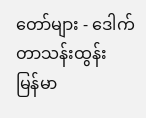တော်များ - ဒေါက်တာသန်းထွန်း
မြန်မာ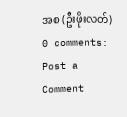အစ (ဦးဖိုးလတ်)
0 comments:
Post a Comment